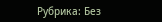Рубрика: Без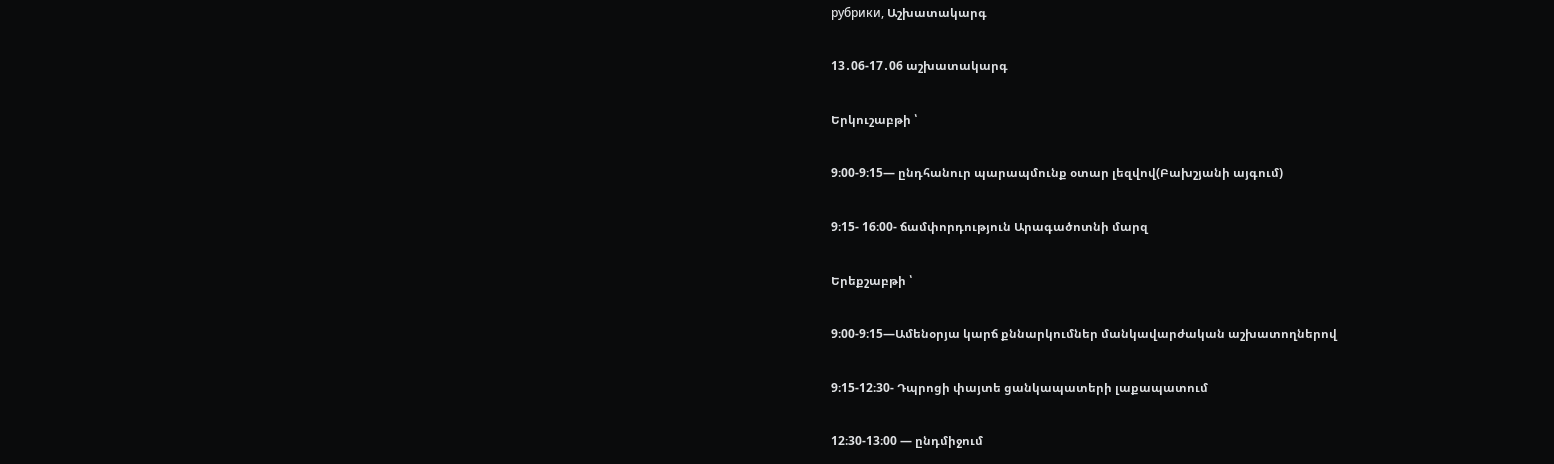рубрики, Աշխատակարգ

13․06-17․06 աշխատակարգ

Երկուշաբթի ՝

9։00-9։15— ընդհանուր պարապմունք օտար լեզվով(Բախշյանի այգում)

9։15- 16։00- ճամփորդություն Արագածոտնի մարզ

Երեքշաբթի ՝

9։00-9։15—Ամենօրյա կարճ քննարկումներ մանկավարժական աշխատողներով

9։15-12։30- Դպրոցի փայտե ցանկապատերի լաքապատում

12։30-13։00 — ընդմիջում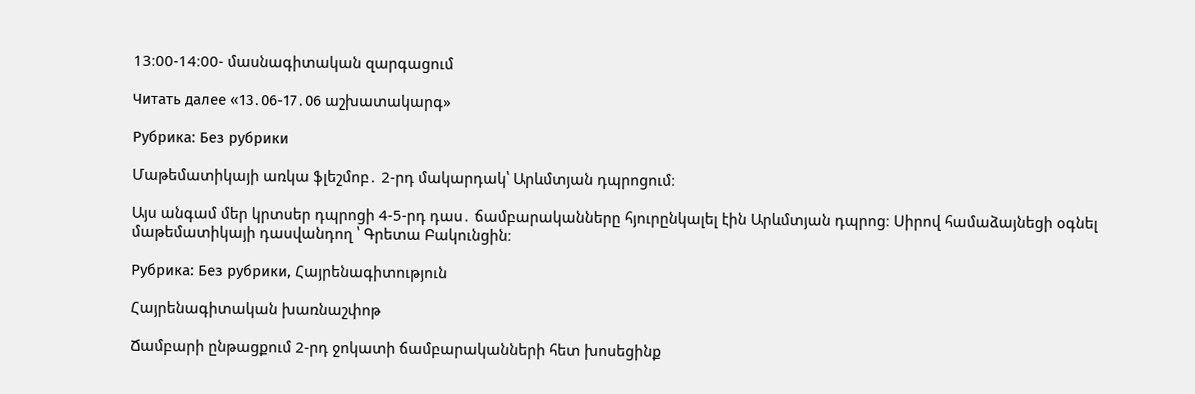13։00-14։00- մասնագիտական զարգացում

Читать далее «13․06-17․06 աշխատակարգ»

Рубрика: Без рубрики

Մաթեմատիկայի առկա ֆլեշմոբ․ 2-րդ մակարդակ՝ Արևմտյան դպրոցում։

Այս անգամ մեր կրտսեր դպրոցի 4-5-րդ դաս․ ճամբարականները հյուրընկալել էին Արևմտյան դպրոց։ Սիրով համաձայնեցի օգնել մաթեմատիկայի դասվանդող ՝ Գրետա Բակունցին։

Рубрика: Без рубрики, Հայրենագիտություն

Հայրենագիտական խառնաշփոթ

Ճամբարի ընթացքում 2-րդ ջոկատի ճամբարականների հետ խոսեցինք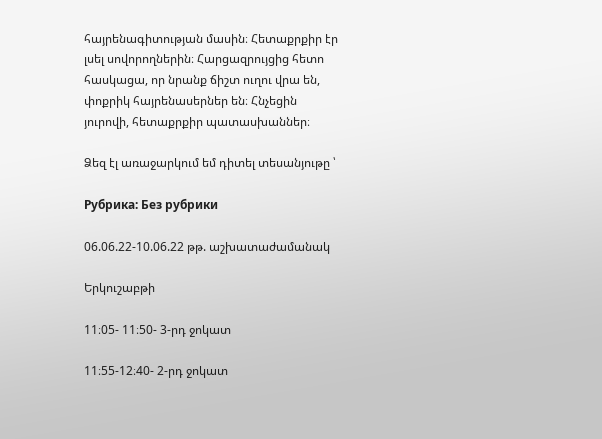հայրենագիտության մասին։ Հետաքրքիր էր լսել սովորողներին։ Հարցազրույցից հետո հասկացա, որ նրանք ճիշտ ուղու վրա են, փոքրիկ հայրենասերներ են։ Հնչեցին յուրովի, հետաքրքիր պատասխաններ։

Ձեզ էլ առաջարկում եմ դիտել տեսանյութը ՝

Рубрика: Без рубрики

06.06.22-10.06.22 թթ. աշխատաժամանակ

Երկուշաբթի

11։05- 11։50- 3-րդ ջոկատ

11։55-12։40- 2-րդ ջոկատ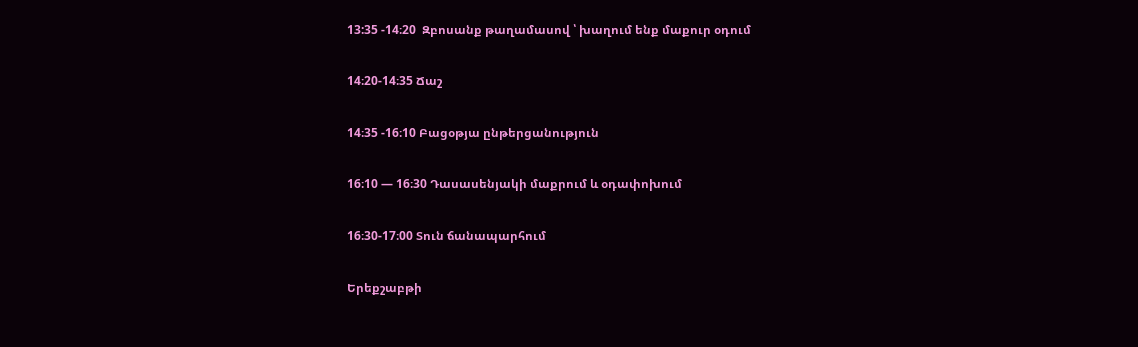13:35 -14։20  Զբոսանք թաղամասով ՝ խաղում ենք մաքուր օդում

14։20-14։35 Ճաշ

14։35 -16։10 Բացօթյա ընթերցանություն

16։10 — 16։30 Դասասենյակի մաքրում և օդափոխում

16։30-17։00 Տուն ճանապարհում

Երեքշաբթի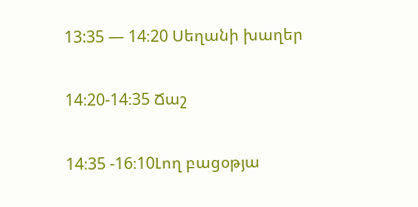13:35 — 14։20 Սեղանի խաղեր

14։20-14։35 Ճաշ

14։35 -16։10Լող բացօթյա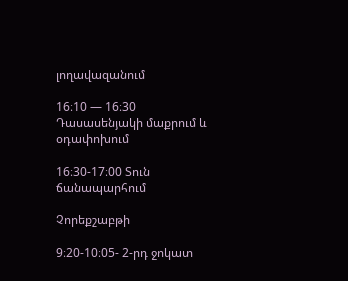լողավազանում

16։10 — 16։30 Դասասենյակի մաքրում և օդափոխում

16։30-17։00 Տուն ճանապարհում

Չորեքշաբթի

9։20-10։05- 2-րդ ջոկատ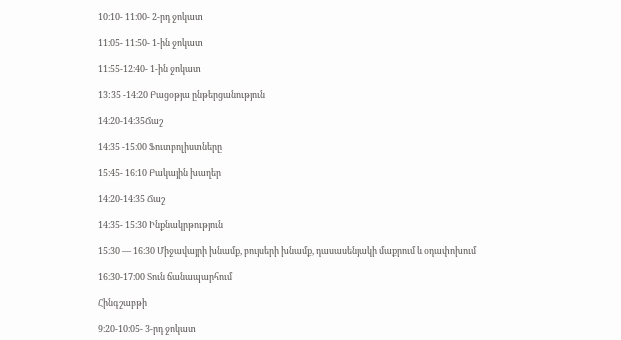10։10- 11։00- 2-րդ ջոկատ

11։05- 11։50- 1-ին ջոկատ

11։55-12։40- 1-ին ջոկատ

13:35 -14։20 Բացօթյա ընթերցանություն

14։20-14։35Ճաշ

14։35 -15։00 Ֆուտբոլիստները

15։45- 16։10 Բակային խաղեր

14։20-14։35 Ճաշ

14։35- 15։30 Ինքնակրթություն

15։30 — 16։30 Միջավայրի խնամք, բույսերի խնամք, դասասենյակի մաքրում և օդափոխում

16։30-17։00 Տուն ճանապարհում

Հինգշաբթի

9։20-10։05- 3-րդ ջոկատ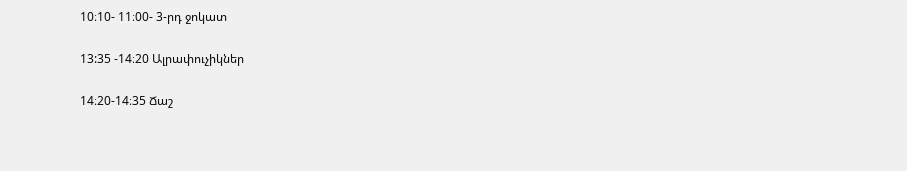10։10- 11։00- 3-րդ ջոկատ

13:35 -14։20 Ալրափուչիկներ

14։20-14։35 Ճաշ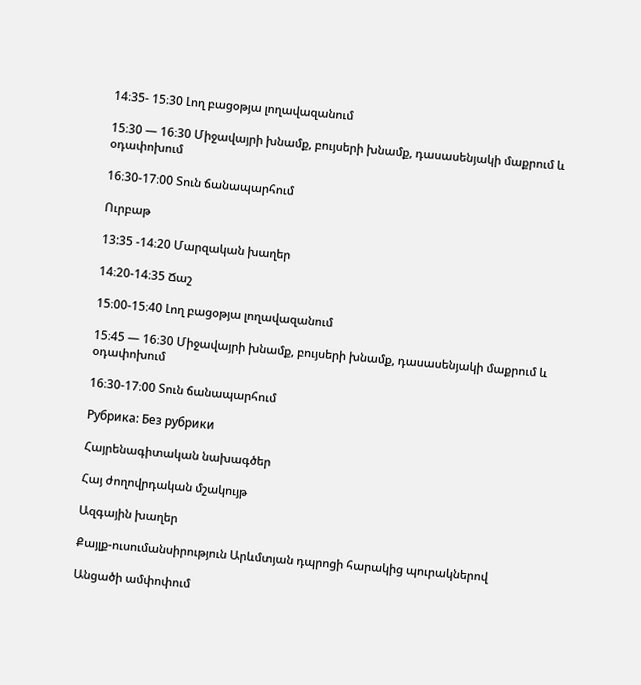14։35- 15։30 Լող բացօթյա լողավազանում

15։30 — 16։30 Միջավայրի խնամք, բույսերի խնամք, դասասենյակի մաքրում և օդափոխում

16։30-17։00 Տուն ճանապարհում

Ուրբաթ

13:35 -14։20 Մարզական խաղեր

14։20-14։35 Ճաշ

15։00-15։40 Լող բացօթյա լողավազանում

15։45 — 16։30 Միջավայրի խնամք, բույսերի խնամք, դասասենյակի մաքրում և օդափոխում

16։30-17։00 Տուն ճանապարհում

Рубрика: Без рубрики

Հայրենագիտական նախագծեր

Հայ ժողովրդական մշակույթ

Ազգային խաղեր

Քայլք-ուսումանսիրություն Արևմտյան դպրոցի հարակից պուրակներով

Անցածի ամփոփում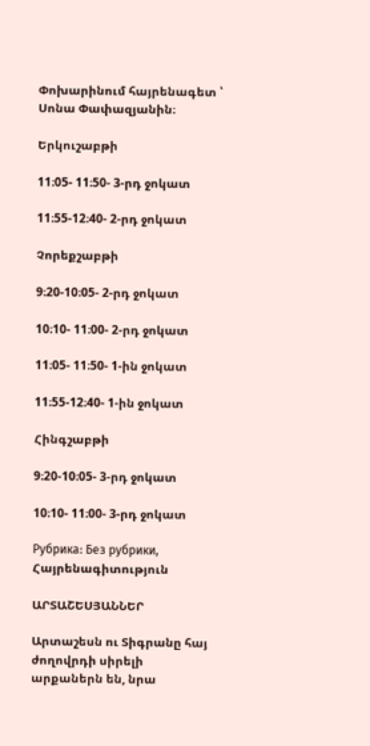Փոխարինում հայրենագետ ՝ Սոնա Փափազյանին։

Երկուշաբթի

11։05- 11։50- 3-րդ ջոկատ

11։55-12։40- 2-րդ ջոկատ

Չորեքշաբթի

9։20-10։05- 2-րդ ջոկատ

10։10- 11։00- 2-րդ ջոկատ

11։05- 11։50- 1-ին ջոկատ

11։55-12։40- 1-ին ջոկատ

Հինգշաբթի

9։20-10։05- 3-րդ ջոկատ

10։10- 11։00- 3-րդ ջոկատ

Рубрика: Без рубрики, Հայրենագիտություն

ԱՐՏԱՇԵՍՅԱՆՆԵՐ

Արտաշեսն ու Տիգրանը հայ ժողովրդի սիրելի արքաներն են, նրա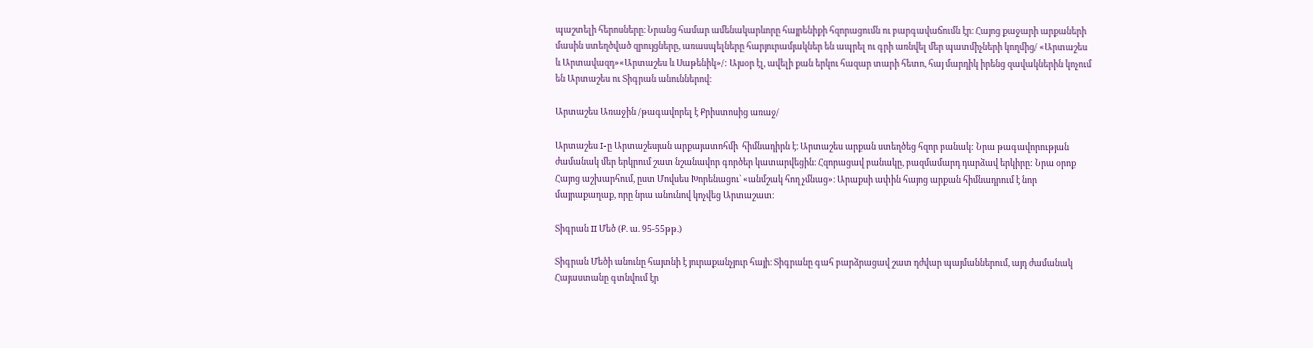պաշտելի հերոսները։ Նրանց համար ամենակարևորը հայրենիքի հզորացումն ու բարգավաճումն էր։ Հայոց քաջարի արքաների մասին ստեղծված զրույցները, առասպելները հարյուրամյակներ են ապրել ու գրի առնվել մեր պատմիչների կողմից/ «Արտաշես և Արտավազդ»«Արտաշես և Սաթենիկ»/: Այսօր էլ, ավելի քան երկու հազար տարի հետո, հայ մարդիկ իրենց զավակներին կոչում են Արտաշես ու Տիգրան անուններով։

Արտաշես Առաջին /թագավորել է Քրիստոսից առաջ/

Արտաշես I-ը Արտաշեսյան արքայատոհմի  հիմնադիրն է։ Արտաշես արքան ստեղծեց հզոր բանակ: Նրա թագավորության ժամանակ մեր երկրում շատ նշանավոր գործեր կատարվեցին։ Հզորացավ բանակը, բազմամարդ դարձավ երկիրը: Նրա օրոք Հայոց աշխարհում, ըստ Մովսես Խորենացու` «անմշակ հող չմնաց»։ Արաքսի ափին հայոց արքան հիմնադրում է նոր մայրաքաղաք, որը նրա անունով կոչվեց Արտաշատ։

Տիգրան II Մեծ (Ք. ա. 95-55թթ.)

Տիգրան Մեծի անունը հայտնի է յուրաքանչյուր հայի։ Տիգրանը գահ բարձրացավ շատ դժվար պայմաններում, այդ ժամանակ Հայաստանը գտնվում էր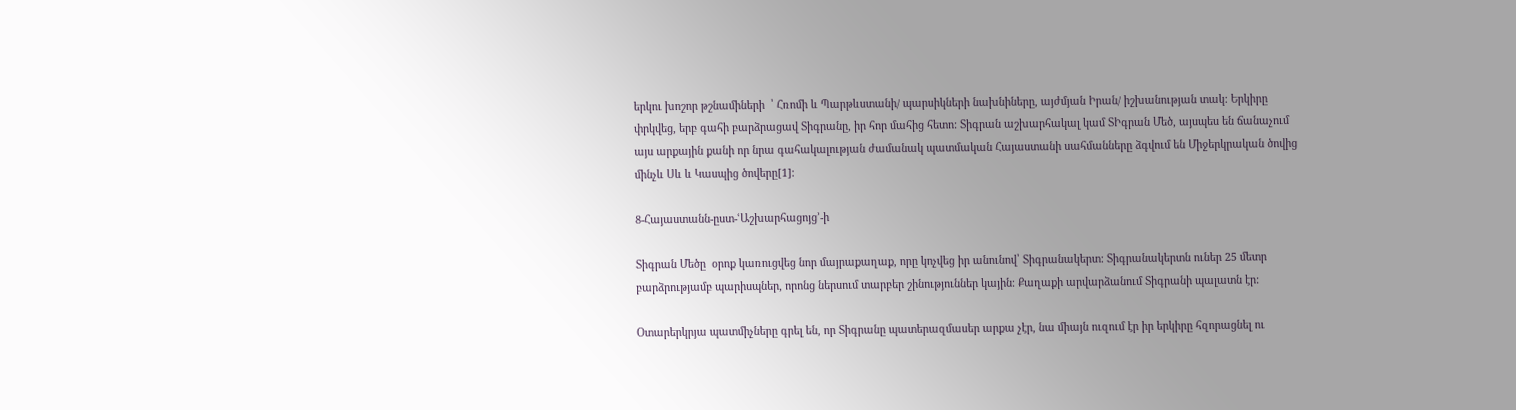երկու խոշոր թշնամիների  ՝ Հռոմի և Պարթևստանի/ պարսիկների նախնիները, այժմյան Իրան/ իշխանության տակ: Երկիրը փրկվեց, երբ գահի բարձրացավ Տիգրանը, իր հոր մահից հետո: Տիգրան աշխարհակալ կամ ՏԻգրան Մեծ, այսպես են ճանաչում այս արքային քանի որ նրա գահակալության ժամանակ պատմական Հայաստանի սահմանները ձգվում են Միջերկրական ծովից մինչև Սև և Կասպից ծովերը[1]։

8-Հայաստանն-ըստ-ՙԱշխարհացոյց՚-ի

Տիգրան Մեծը  օրոք կառուցվեց նոր մայրաքաղաք, որը կոչվեց իր անունով՝ Տիգրանակերտ: Տիգրանակերտն ուներ 25 մետր բարձրությամբ պարիսպներ, որոնց ներսում տարբեր շինություններ կային։ Քաղաքի արվարձանում Տիգրանի պալատն էր:

Օտարերկրյա պատմիչները գրել են, որ Տիգրանը պատերազմասեր արքա չէր, նա միայն ուզում էր իր երկիրը հզորացնել ու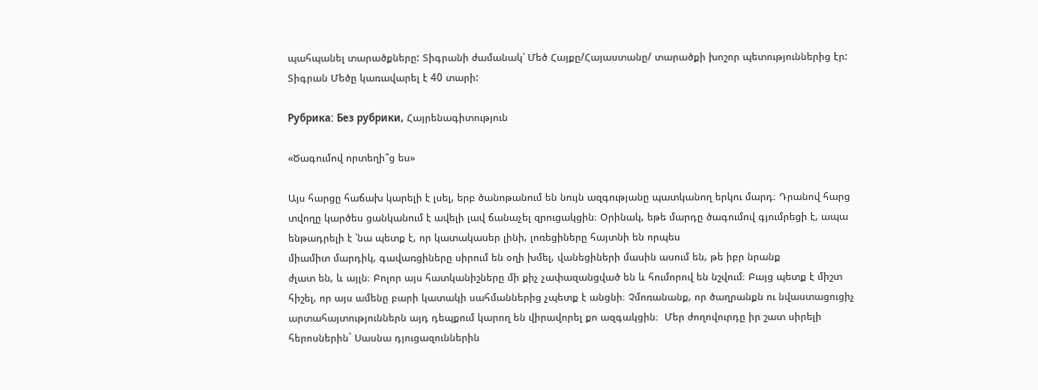պահպանել տարածքները: Տիգրանի ժամանակ՝ Մեծ Հայքը/Հայաստանը/ տարածքի խոշոր պետություններից էր: Տիգրան Մեծը կառավարել է 40 տարի:

Рубрика: Без рубрики, Հայրենագիտություն

«Ծագումով որտեղի՞ց ես»

Այս հարցը հաճախ կարելի է լսել, երբ ծանոթանում են նույն ազգությանը պատկանող երկու մարդ։ Դրանով հարց տվողը կարծես ցանկանում է ավելի լավ ճանաչել զրուցակցին։ Օրինակ, եթե մարդը ծագումով գյումրեցի է, ապա  ենթադրելի է ՝նա պետք է, որ կատակասեր լինի, լոռեցիները հայտնի են որպես
միամիտ մարդիկ, գավառցիները սիրում են օղի խմել, վանեցիների մասին ասում են, թե իբր նրանք
ժլատ են, և այլն։ Բոլոր այս հատկանիշները մի քիչ չափազանցված են և հումորով են նշվում։ Բայց պետք է միշտ հիշել, որ այս ամենը բարի կատակի սահմաններից չպետք է անցնի։ Չմոռանանք, որ ծաղրանքն ու նվաստացուցիչ արտահայտություններն այդ դեպքում կարող են վիրավորել քո ազգակցին։  Մեր ժողովուրդը իր շատ սիրելի հերոսներին` Սասնա դյուցազուններին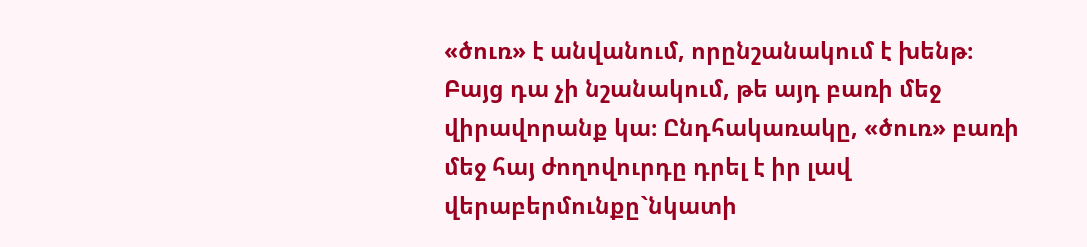«ծուռ» է անվանում, որընշանակում է խենթ։ Բայց դա չի նշանակում, թե այդ բառի մեջ վիրավորանք կա։ Ընդհակառակը, «ծուռ» բառի մեջ հայ ժողովուրդը դրել է իր լավ վերաբերմունքը`նկատի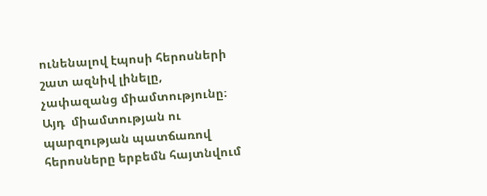ունենալով էպոսի հերոսների շատ ազնիվ լինելը, չափազանց միամտությունը։  Այդ  միամտության ու պարզության պատճառով հերոսները երբեմն հայտնվում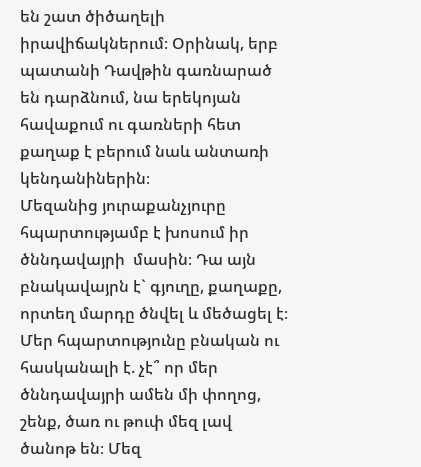են շատ ծիծաղելի իրավիճակներում։ Օրինակ, երբ պատանի Դավթին գառնարած են դարձնում, նա երեկոյան հավաքում ու գառների հետ քաղաք է բերում նաև անտառի կենդանիներին։
Մեզանից յուրաքանչյուրը հպարտությամբ է խոսում իր ծննդավայրի  մասին։ Դա այն բնակավայրն է` գյուղը, քաղաքը, որտեղ մարդը ծնվել և մեծացել է։ Մեր հպարտությունը բնական ու հասկանալի է. չէ՞ որ մեր ծննդավայրի ամեն մի փողոց, շենք, ծառ ու թուփ մեզ լավ ծանոթ են։ Մեզ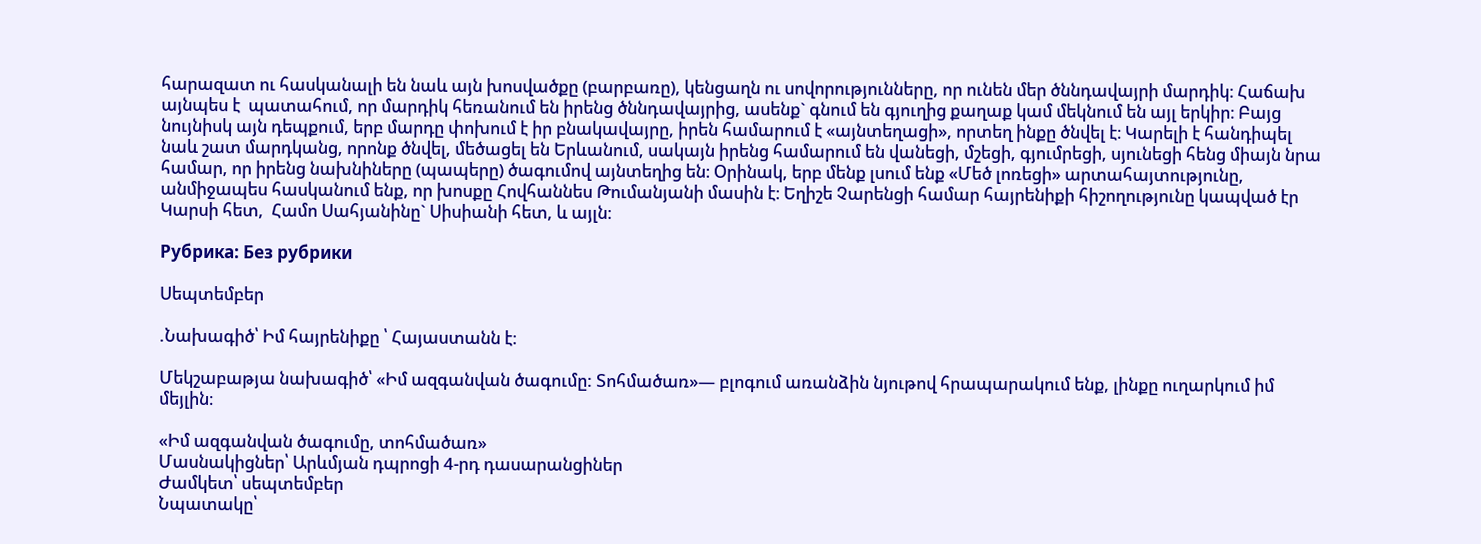հարազատ ու հասկանալի են նաև այն խոսվածքը (բարբառը), կենցաղն ու սովորությունները, որ ունեն մեր ծննդավայրի մարդիկ։ Հաճախ այնպես է  պատահում, որ մարդիկ հեռանում են իրենց ծննդավայրից, ասենք` գնում են գյուղից քաղաք կամ մեկնում են այլ երկիր։ Բայց նույնիսկ այն դեպքում, երբ մարդը փոխում է իր բնակավայրը, իրեն համարում է «այնտեղացի», որտեղ ինքը ծնվել է։ Կարելի է հանդիպել նաև շատ մարդկանց, որոնք ծնվել, մեծացել են Երևանում, սակայն իրենց համարում են վանեցի, մշեցի, գյումրեցի, սյունեցի հենց միայն նրա համար, որ իրենց նախնիները (պապերը) ծագումով այնտեղից են։ Օրինակ, երբ մենք լսում ենք «Մեծ լոռեցի» արտահայտությունը, անմիջապես հասկանում ենք, որ խոսքը Հովհաննես Թումանյանի մասին է։ Եղիշե Չարենցի համար հայրենիքի հիշողությունը կապված էր Կարսի հետ,  Համո Սահյանինը` Սիսիանի հետ, և այլն։

Рубрика: Без рубрики

Սեպտեմբեր

.Նախագիծ՝ Իմ հայրենիքը ՝ Հայաստանն է։

Մեկշաբաթյա նախագիծ՝ «Իմ ազգանվան ծագումը: Տոհմածառ»— բլոգում առանձին նյութով հրապարակում ենք, լինքը ուղարկում իմ մեյլին։

«Իմ ազգանվան ծագումը, տոհմածառ»
Մասնակիցներ՝ Արևմյան դպրոցի 4-րդ դասարանցիներ
Ժամկետ՝ սեպտեմբեր
Նպատակը՝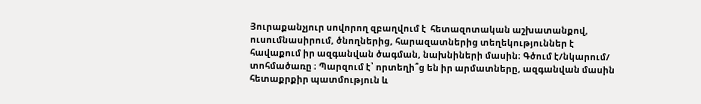Յուրաքանչյուր սովորող զբաղվում է  հետազոտական աշխատանքով, ուսումնասիրում, ծնողներից, հարազատներից տեղեկություններ է հավաքում իր ազգանվան ծագման, նախնիների մասին։ Գծում է/նկարում/ տոհմածառը ։ Պարզում է՝ որտեղի՞ց են իր արմատները, ազգանվան մասին հետաքրքիր պատմություն և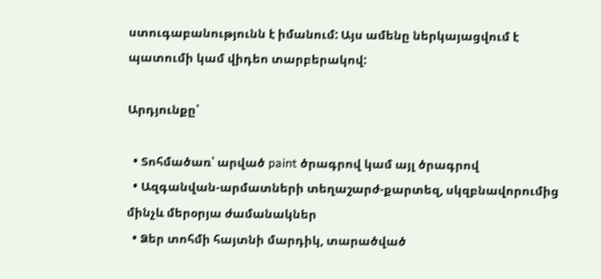ստուգաբանությունն է իմանում: Այս ամենը ներկայացվում է պատումի կամ վիդեո տարբերակով:

Արդյունքը՝

  • Տոհմածառ՝ արված paint ծրագրով կամ այլ ծրագրով
  • Ազգանվան-արմատների տեղաշարժ-քարտեզ, սկզբնավորումից մինչև մերօրյա ժամանակներ
  • Ձեր տոհմի հայտնի մարդիկ, տարածված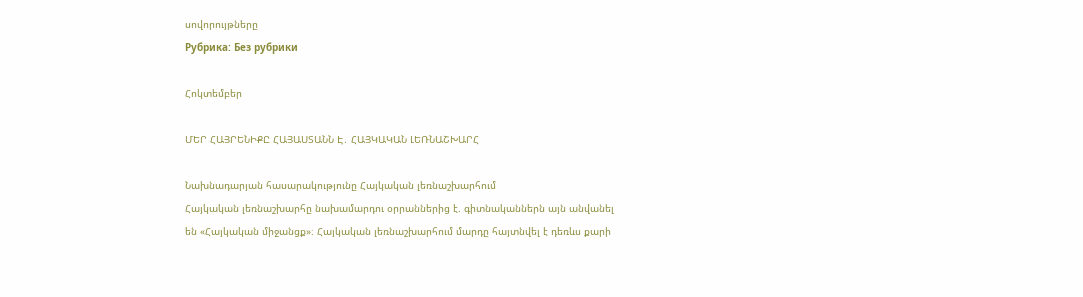սովորույթները
Рубрика: Без рубрики

Հոկտեմբեր

ՄԵՐ ՀԱՅՐԵՆԻՔԸ ՀԱՅԱՍՏԱՆՆ Է․ ՀԱՅԿԱԿԱՆ ԼԵՌՆԱՇԽԱՐՀ

Նախնադարյան հասարակությունը Հայկական լեռնաշխարհում
Հայկական լեռնաշխարհը նախամարդու օրրաններից է. գիտնականներն այն անվանել են «Հայկական միջանցք»։ Հայկական լեռնաշխարհում մարդը հայտնվել է դեռևս քարի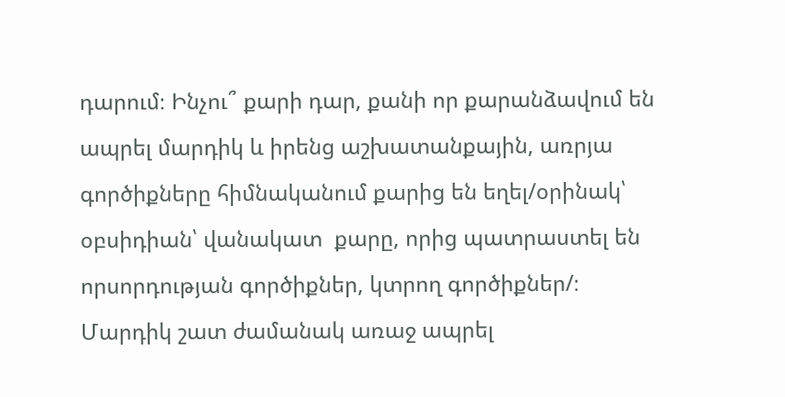դարում։ Ինչու՞ քարի դար, քանի որ քարանձավում են ապրել մարդիկ և իրենց աշխատանքային, առրյա գործիքները հիմնականում քարից են եղել/օրինակ՝ օբսիդիան՝ վանակատ  քարը, որից պատրաստել են որսորդության գործիքներ, կտրող գործիքներ/։
Մարդիկ շատ ժամանակ առաջ ապրել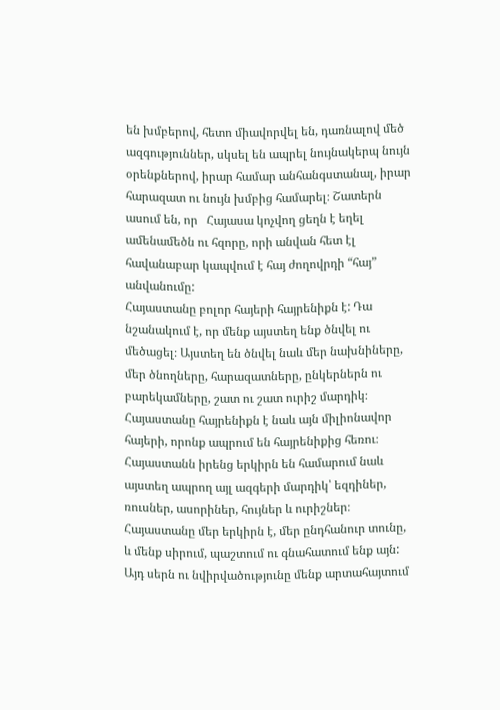են խմբերով, հետո միավորվել են, դառնալով մեծ ազգություններ, սկսել են ապրել նույնակերպ նույն օրենքներով, իրար համար անհանգստանալ, իրար հարազատ ու նույն խմբից համարել։ Շատերն ասում են, որ   Հայասա կոչվող ցեղն է եղել  ամենամեծն ու հզորը, որի անվան հետ էլ հավանաբար կապվում է հայ ժողովրդի “հայ” անվանումը:
Հայաստանը բոլոր հայերի հայրենիքն է: Դա նշանակում է, որ մենք այստեղ ենք ծնվել ու մեծացել։ Այստեղ են ծնվել նաև մեր նախնիները, մեր ծնողները, հարազատները, ընկերներն ու բարեկամները, շատ ու շատ ուրիշ մարդիկ։ Հայաստանը հայրենիքն է նաև այն միլիոնավոր հայերի, որոնք ապրում են հայրենիքից հեռու։ Հայաստանն իրենց երկիրն են համարում նաև այստեղ ապրող այլ ազգերի մարդիկ՝ եզդիներ, ռուսներ, ասորիներ, հույներ և ուրիշներ։ Հայաստանը մեր երկիրն է, մեր ընդհանուր տունը, և մենք սիրում, պաշտում ու գնահատում ենք այն: Այդ սերն ու նվիրվածությունը մենք արտահայտում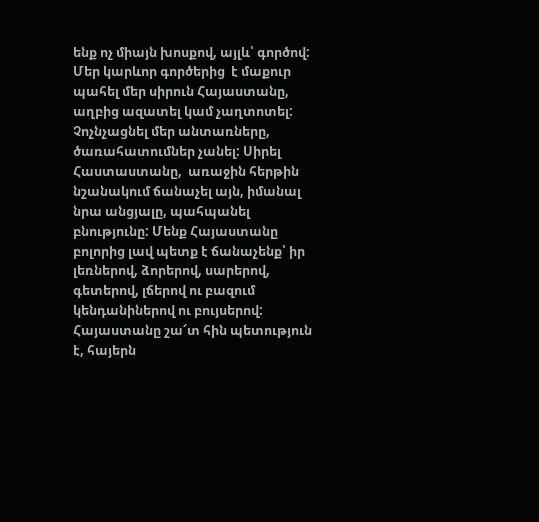ենք ոչ միայն խոսքով, այլև՝ գործով: Մեր կարևոր գործերից  է մաքուր պահել մեր սիրուն Հայաստանը, աղբից ազատել կամ չաղտոտել: Չոչնչացնել մեր անտառները, ծառահատումներ չանել: Սիրել Հաստաստանը,  առաջին հերթին նշանակում ճանաչել այն, իմանալ նրա անցյալը, պահպանել բնությունը: Մենք Հայաստանը բոլորից լավ պետք է ճանաչենք՝ իր լեռներով, ձորերով, սարերով, գետերով, լճերով ու բազում կենդանիներով ու բույսերով:
Հայաստանը շա՜տ հին պետություն է, հայերն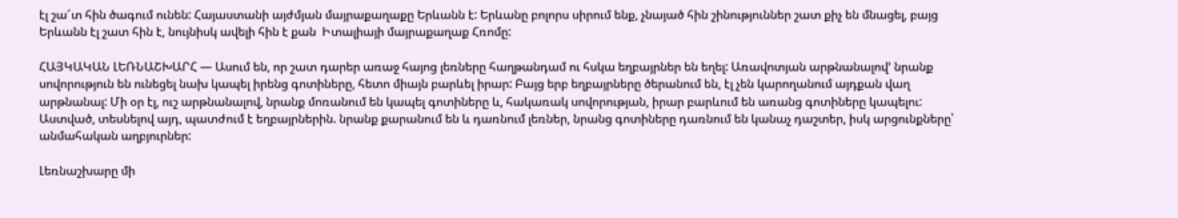էլ շա՜տ հին ծագում ունեն: Հայաստանի այժմյան մայրաքաղաքը Երևանն է: Երևանը բոլորս սիրում ենք, չնայած հին շինություններ շատ քիչ են մնացել, բայց Երևանն էլ շատ հին է, նույնիսկ ավելի հին է քան  Իտալիայի մայրաքաղաք Հռոմը:

ՀԱՅԿԱԿԱՆ ԼԵՌՆԱՇԽԱՐՀ — Ասում են, որ շատ դարեր առաջ հայոց լեռները հաղթանդամ ու հսկա եղբայրներ են եղել: Առավոտյան արթնանալով’ նրանք սովորություն են ունեցել նախ կապել իրենց գոտիները, հետո միայն բարևել իրար: Բայց երբ եղբայրները ծերանում են, էլ չեն կարողանում այդքան վաղ արթնանալ: Մի օր էլ, ուշ արթնանալով, նրանք մոռանում են կապել գոտիները և, հակառակ սովորության, իրար բարևում են առանց գոտիները կապելու: Աստված, տեսնելով այդ, պատժում է եղբայրներին. նրանք քարանում են և դառնում լեռներ, նրանց գոտիները դառնում են կանաչ դաշտեր, իսկ արցունքները՝ անմահական աղբյուրներ:

Լեռնաշխարը մի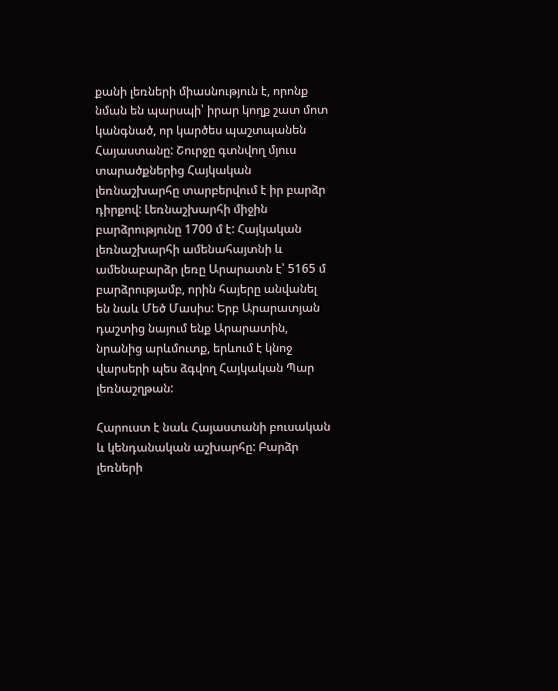քանի լեռների միասնություն է, որոնք նման են պարսպի՝ իրար կողք շատ մոտ կանգնած, որ կարծես պաշտպանեն Հայաստանը: Շուրջը գտնվող մյուս տարածքներից Հայկական լեռնաշխարհը տարբերվում է իր բարձր դիրքով: Լեռնաշխարհի միջին բարձրությունը 1700 մ է: Հայկական լեռնաշխարհի ամենահայտնի և ամենաբարձր լեռը Արարատն է՝ 5165 մ բարձրությամբ, որին հայերը անվանել են նաև Մեծ Մասիս: Երբ Արարատյան դաշտից նայում ենք Արարատին, նրանից արևմուտք, երևում է կնոջ վարսերի պես ձգվող Հայկական Պար լեռնաշղթան:

Հարուստ է նաև Հայաստանի բուսական և կենդանական աշխարհը: Բարձր լեռների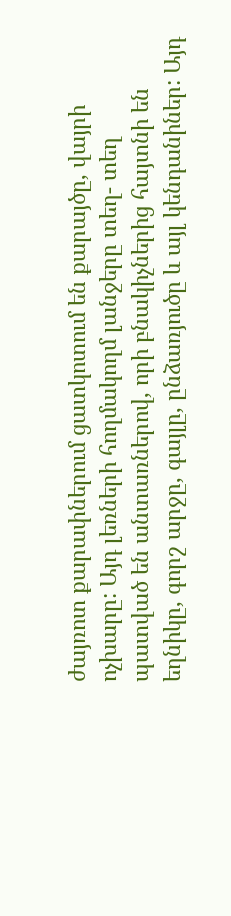ժայռոտ քարափներում ցատկոտում են քարայծը, վայրի ոչխարը: Այդ լեռների հողմակողմ լանջերը տեղ- տեղ պատված են անտառներով, որի բնակիչներից հայտնի են եղնիկը, գորշ արջը, գայլը, ընձառյուծը և այլ կենդանիներ: Այդ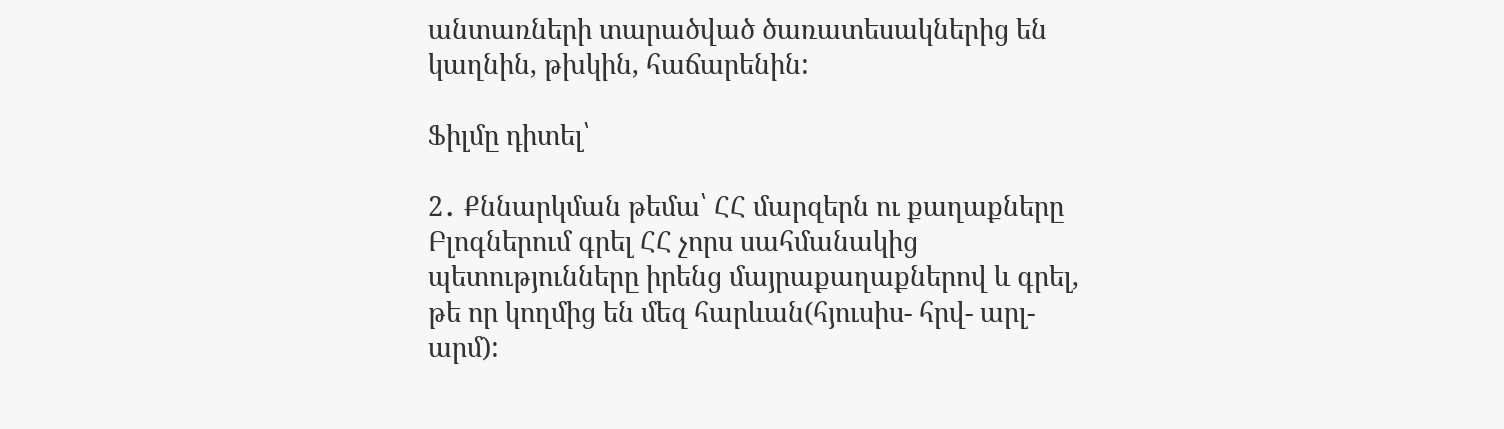անտառների տարածված ծառատեսակներից են կաղնին, թխկին, հաճարենին:

Ֆիլմը դիտել՝

2․ Քննարկման թեմա՝ ՀՀ մարզերն ու քաղաքները
Բլոգներում գրել ՀՀ չորս սահմանակից պետությունները իրենց մայրաքաղաքներով և գրել, թե որ կողմից են մեզ հարևան(հյուսիս- հրվ- արլ- արմ):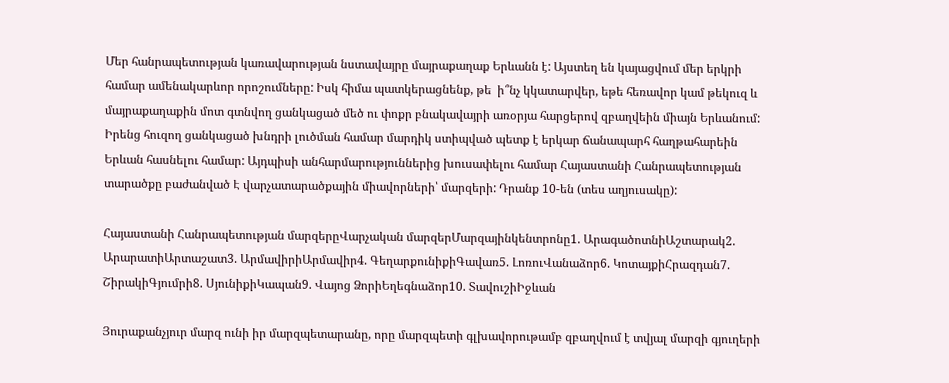Մեր հանրապետության կառավարության նստավայրը մայրաքաղաք Երևանն է: Այստեղ են կայացվում մեր երկրի համար ամենակարևոր որոշումները: Իսկ հիմա պատկերացնենք, թե  ի՞նչ կկատարվեր, եթե հեռավոր կամ թեկուզ և մայրաքաղաքին մոտ գտնվող ցանկացած մեծ ու փոքր բնակավայրի առօրյա հարցերով զբաղվեին միայն Երևանում: Իրենց հուզող ցանկացած խնդրի լուծման համար մարդիկ ստիպված պետք է երկար ճանապարհ հաղթահարեին Երևան հասնելու համար: Այդպիսի անհարմարություններից խուսափելու համար Հայաստանի Հանրապետության տարածքը բաժանված Է վարչատարածքային միավորների՝ մարզերի: Դրանք 10-են (տես աղյուսակը):

Հայաստանի Հանրապետության մարզերըՎարչական մարզերՄարզայինկենտրոնը1. ԱրագածոտնիԱշտարակ2. ԱրարատիԱրտաշատ3. ԱրմավիրիԱրմավիր4. ԳեղարքունիքիԳավառ5. ԼոռուՎանաձոր6. ԿոտայքիՀրազդան7. ՇիրակիԳյումրի8. ՍյունիքիԿապան9. Վայոց ՁորիԵղեգնաձոր10. ՏավուշիԻջևան

Յուրաքանչյուր մարզ ունի իր մարզպետարանը, որը մարզպետի գլխավորութամբ զբաղվում է տվյալ մարզի գյուղերի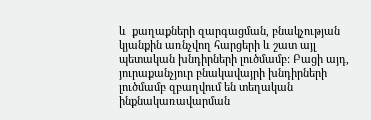և  քաղաքների զարգացման, բնակչության կյանքին առնչվող հարցերի և շատ այլ պետական խնդիրների լուծմամբ: Բացի այդ, յուրաքանչյուր բնակավայրի խնդիրների լուծմամբ զբաղվում են տեղական ինքնակառավարման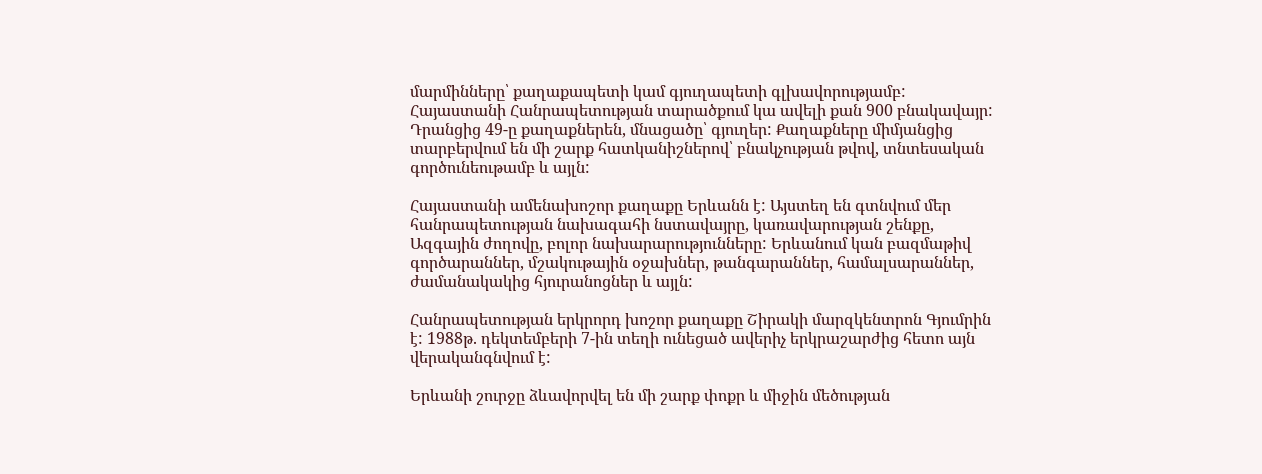մարմինները՝ քաղաքապետի կամ գյուղապետի գլխավորությամբ: Հայաստանի Հանրապետության տարածքում կա ավելի քան 900 բնակավայր: Դրանցից 49-ը քաղաքներեն, մնացածը՝ գյուղեր: Քաղաքները միմյանցից տարբերվում են մի շարք հատկանիշներով՝ բնակչության թվով, տնտեսական գործունեութամբ և այլն:

Հայաստանի ամենախոշոր քաղաքը Երևանն է: Այստեղ են գտնվում մեր հանրապետության նախագահի նստավայրը, կառավարության շենքը, Ազգային ժողովը, բոլոր նախարարությունները: Երևանում կան բազմաթիվ գործարաններ, մշակութային օջախներ, թանգարաններ, համալսարաններ, ժամանակակից հյուրանոցներ և այլն:

Հանրապետության երկրորդ խոշոր քաղաքը Շիրակի մարզկենտրոն Գյումրին է: 1988թ. դեկտեմբերի 7-ին տեղի ունեցած ավերիչ երկրաշարժից հետո այն վերականգնվում է:

Երևանի շուրջը ձևավորվել են մի շարք փոքր և միջին մեծության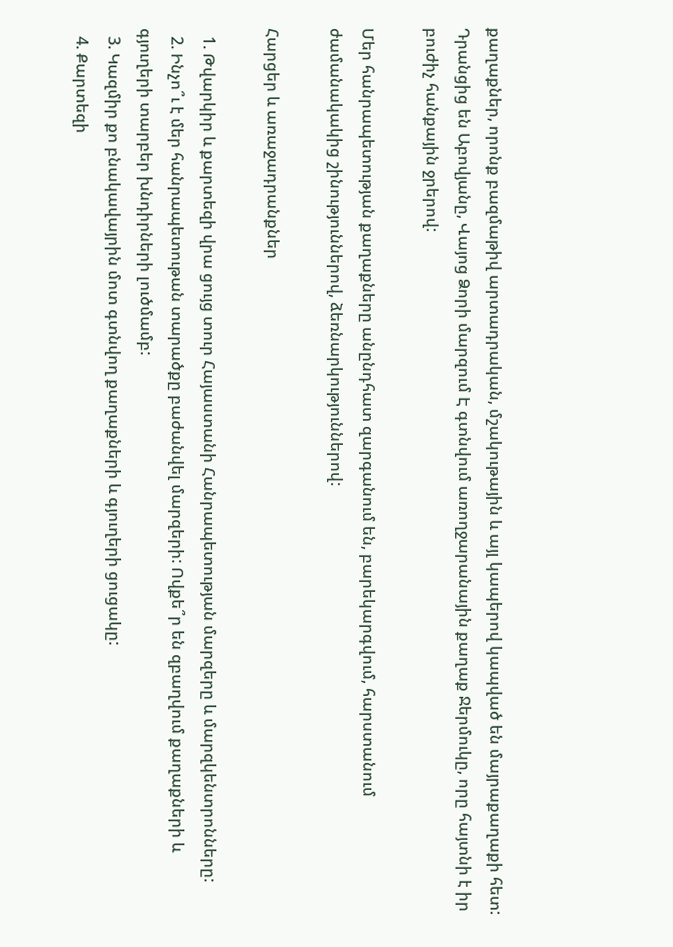քաղաքներ, որոնք բազմաթիվ արտադրական, մշակութային և այլ կապերով կապված են մայրաքաղաքի հետ: Դրանցից են Աբովյանը, Վայոց Ձորի մարզում Է գտնվում առողջարանային քաղաք Ջերմուկը, որը հայտնի է իր բուժիչ հանքային ջրերով:

Մեր հանրապետության քաղաքները անընդհատ զարգանում են, բարեկարգվում, հարստանում ժամանակակից շինություններով, ձեռնարկություններով:

Հարցեր և առաջադրանքներ

  1. Թվարկիր և քարտեզի վրա ցույց տուր Հայաստանի Հանրապետության մարզերը և մարզկենտրոնները:
  2. Ինչո՞ւ է մեր հանրապետութան տարածքը բաժանվել մարզերի: Ովքե՞ր են զբաղվում քաղաքների և գյուղերի տարբեր խնդիրների լուծմամբ:
  3. Կազմիր քո բնակավայրին մոտ գտնվող քաղաքների և գյուղերի ցուցակը:
  4. Քարտեզի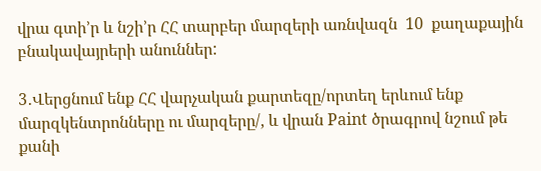վրա գտի’ր և նշի’ր ՀՀ տարբեր մարզերի առնվազն  10  քաղաքային բնակավայրերի անուններ:

3․Վերցնում ենք ՀՀ վարչական քարտեզը/որտեղ երևում ենք մարզկենտրոնները ու մարզերը/, և վրան Paint ծրագրով նշում թե քանի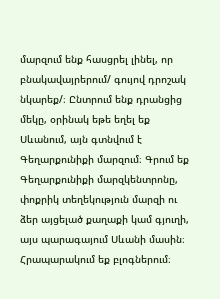մարզում ենք հասցրել լինել, որ բնակավայրերում/ գույով դրոշակ նկարեք/։ Ընտրում ենք դրանցից մեկը, օրինակ եթե եղել եք Սևանում, այն գտնվում է Գեղարքունիքի մարզում։ Գրում եք Գեղարքունիքի մարզկենտրոնը, փոքրիկ տեղեկություն մարզի ու ձեր այցելած քաղաքի կամ գյուղի, այս պարագայում Սևանի մասին։ Հրապարակում եք բլոգներում։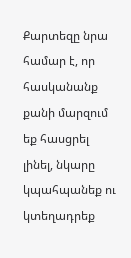Քարտեզը նրա համար է, որ հասկանանք քանի մարզում եք հասցրել լինել, նկարը կպահպանեք ու կտեղադրեք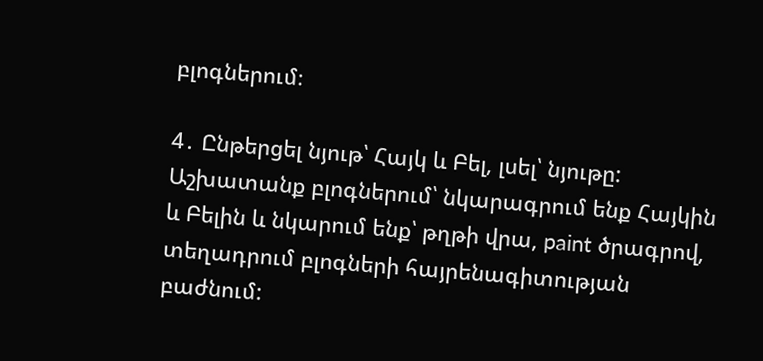բլոգներում։

4․ Ընթերցել նյութ՝ Հայկ և Բել, լսել՝ նյութը:
Աշխատանք բլոգներում՝ նկարագրում ենք Հայկին և Բելին և նկարում ենք՝ թղթի վրա, paint ծրագրով, տեղադրում բլոգների հայրենագիտության բաժնում: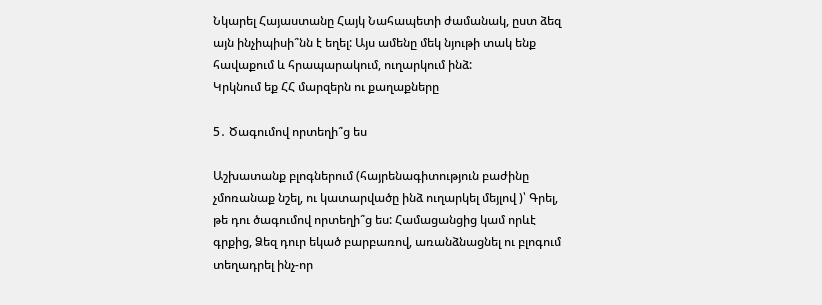Նկարել Հայաստանը Հայկ Նահապետի ժամանակ, ըստ ձեզ այն ինչիպիսի՞նն է եղել: Այս ամենը մեկ նյութի տակ ենք հավաքում և հրապարակում, ուղարկում ինձ:
Կրկնում եք ՀՀ մարզերն ու քաղաքները

5․ Ծագումով որտեղի՞ց ես

Աշխատանք բլոգներում (հայրենագիտություն բաժինը չմոռանաք նշել, ու կատարվածը ինձ ուղարկել մեյլով )՝ Գրել, թե դու ծագումով որտեղի՞ց ես: Համացանցից կամ որևէ գրքից, Ձեզ դուր եկած բարբառով, առանձնացնել ու բլոգում տեղադրել ինչ-որ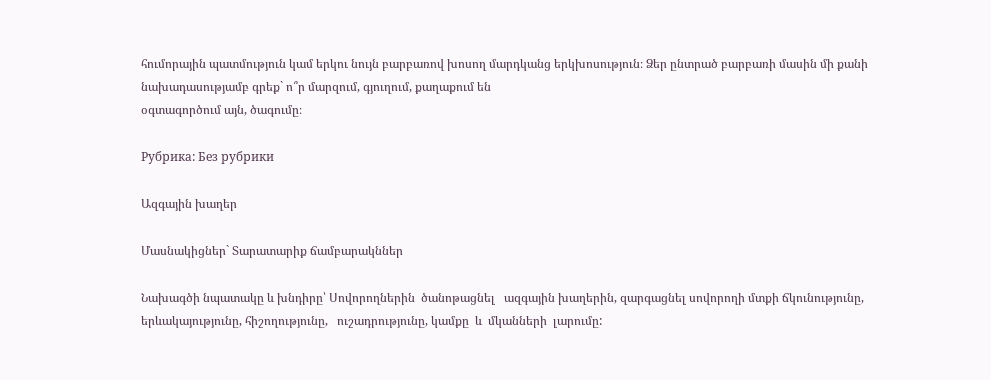հումորային պատմություն կամ երկու նույն բարբառով խոսող մարդկանց երկխոսություն։ Ձեր ընտրած բարբառի մասին մի քանի նախադասությամբ գրեք` ո՞ր մարզում, գյուղում, քաղաքում են
օգտագործում այն, ծագումը։

Рубрика: Без рубрики

Ազգային խաղեր

Մասնակիցներ` Տարատարիք ճամբարակններ

Նախագծի նպատակը և խնդիրը՝ Սովորողներին  ծանոթացնել   ազգային խաղերին, զարգացնել սովորողի մտքի ճկունությունը, երևակայությունը, հիշողությունը,   ուշադրությունը, կամքը  և  մկանների  լարումը: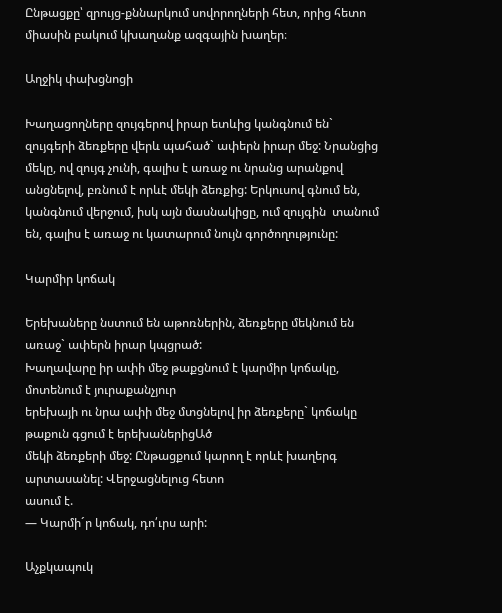Ընթացքը՝ զրույց-քննարկում սովորողների հետ, որից հետո միասին բակում կխաղանք ազգային խաղեր։

Աղջիկ փախցնոցի

Խաղացողները զույգերով իրար ետևից կանգնում են` զույգերի ձեռքերը վերև պահած` ափերն իրար մեջ: Նրանցից մեկը, ով զույգ չունի, գալիս է առաջ ու նրանց արանքով անցնելով, բռնում է որևէ մեկի ձեռքից: Երկուսով գնում են, կանգնում վերջում, իսկ այն մասնակիցը, ում զույգին  տանում են, գալիս է առաջ ու կատարում նույն գործողությունը:

Կարմիր կոճակ

Երեխաները նստում են աթոռներին, ձեռքերը մեկնում են առաջ` ափերն իրար կպցրած:
Խաղավարը իր ափի մեջ թաքցնում է կարմիր կոճակը, մոտենում է յուրաքանչյուր
երեխայի ու նրա ափի մեջ մտցնելով իր ձեռքերը` կոճակը թաքուն գցում է երեխաներիցԱծ
մեկի ձեռքերի մեջ: Ընթացքում կարող է որևէ խաղերգ արտասանել: Վերջացնելուց հետո
ասում է.
— Կարմի´ր կոճակ, դո՛ւրս արի:

Աչքկապուկ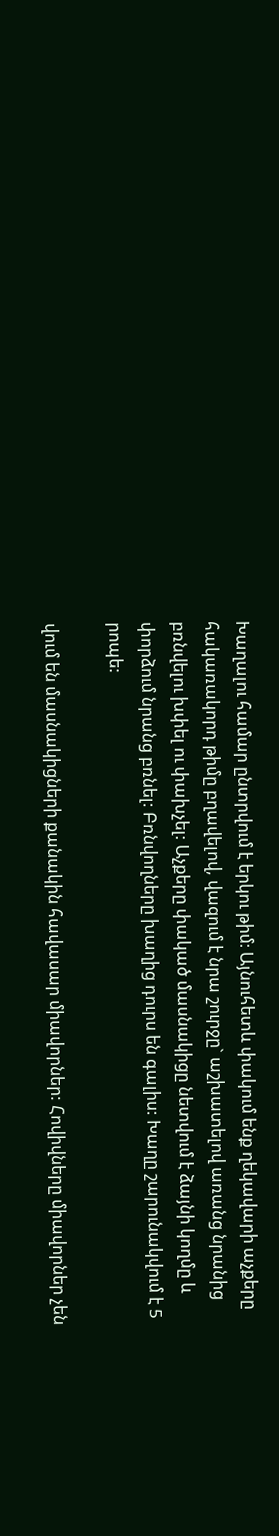Խաղալու համար ընտրվում է երկու թիմ։ Այնուհետև փակում ենք ղեկավարի աչքերը հակառակորդ թիմը բղավելով, վազում է նրա շուրջը` աշխատելով առանց նրանից բռնվելու խփել ու փախչել: Աչքերը փակած մասնակիցը նետվում է ձայնի կողմը և փորձում նրանց բռնել: Բռնվողները խաղից դուրս են գալիս: Խաղը շարունակվում է 5 րոպե:

վում են մասնակիցների քանակին հավասար միավորներ: Հովիվները միավորներ չեն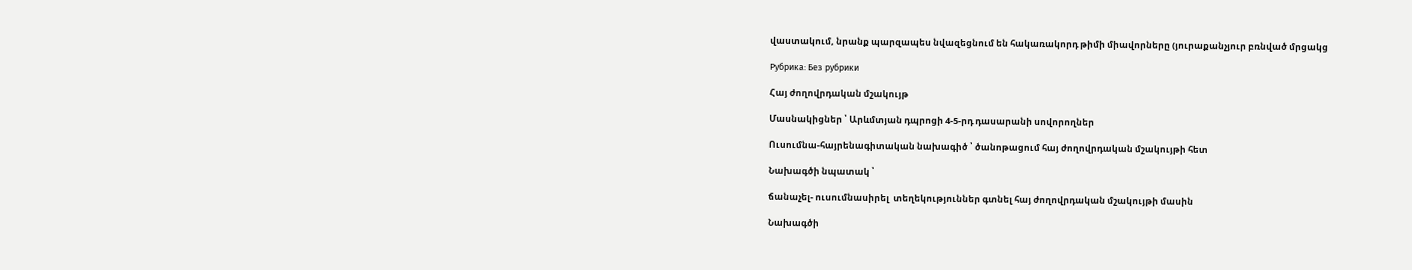վաստակում, նրանք պարզապես նվազեցնում են հակառակորդ թիմի միավորները (յուրաքանչյուր բռնված մրցակց

Рубрика: Без рубрики

Հայ ժողովրդական մշակույթ

Մասնակիցներ ՝ Արևմտյան դպրոցի 4-5-րդ դասարանի սովորողներ

Ուսումնա-հայրենագիտական նախագիծ ՝ ծանոթացում հայ ժողովրդական մշակույթի հետ

Նախագծի նպատակ ՝

ճանաչել- ուսումնասիրել  տեղեկություններ գտնել հայ ժողովրդական մշակույթի մասին

Նախագծի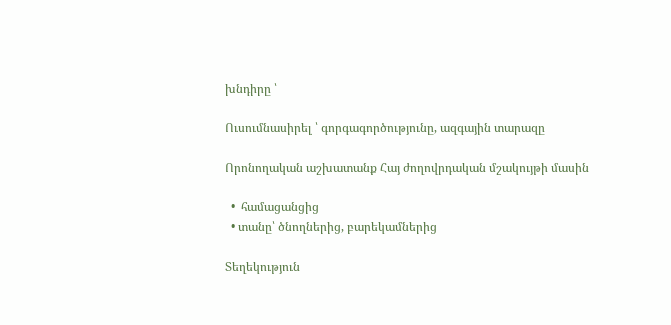խնդիրը ՝

Ուսումնասիրել ՝ գորգագործությունը, ազգային տարազը

Որոնողական աշխատանք Հայ ժողովրդական մշակույթի մասին

  •  համացանցից
  • տանը՝ ծնողներից, բարեկամներից

Տեղեկություն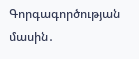Գորգագործության մասին․